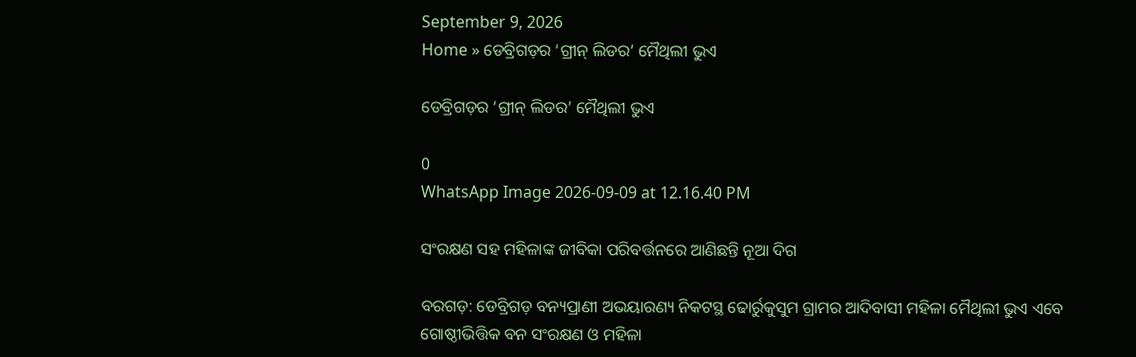September 9, 2026
Home » ଡେବ୍ରିଗଡ଼ର ‘ଗ୍ରୀନ୍ ଲିଡର’ ମୈଥିଲୀ ଭୁଏ

ଡେବ୍ରିଗଡ଼ର ‘ଗ୍ରୀନ୍ ଲିଡର’ ମୈଥିଲୀ ଭୁଏ

0
WhatsApp Image 2026-09-09 at 12.16.40 PM

ସଂରକ୍ଷଣ ସହ ମହିଳାଙ୍କ ଜୀବିକା ପରିବର୍ତ୍ତନରେ ଆଣିଛନ୍ତି ନୂଆ ଦିଗ

ବରଗଡ଼: ଡେବ୍ରିଗଡ଼ ବନ୍ୟପ୍ରାଣୀ ଅଭୟାରଣ୍ୟ ନିକଟସ୍ଥ ଢୋର୍ରୁକୁସୁମ ଗ୍ରାମର ଆଦିବାସୀ ମହିଳା ମୈଥିଲୀ ଭୁଏ ଏବେ ଗୋଷ୍ଠୀଭିତ୍ତିକ ବନ ସଂରକ୍ଷଣ ଓ ମହିଳା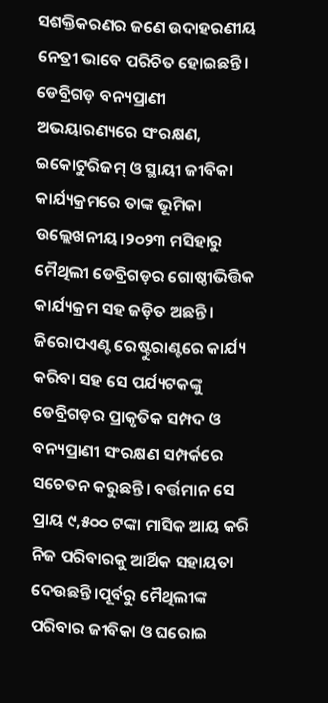ସଶକ୍ତିକରଣର ଜଣେ ଉଦାହରଣୀୟ ନେତ୍ରୀ ଭାବେ ପରିଚିତ ହୋଇଛନ୍ତି। ଡେବ୍ରିଗଡ଼ ବନ୍ୟପ୍ରାଣୀ ଅଭୟାରଣ୍ୟରେ ସଂରକ୍ଷଣ, ଇକୋଟୁରିଜମ୍ ଓ ସ୍ଥାୟୀ ଜୀବିକା କାର୍ଯ୍ୟକ୍ରମରେ ତାଙ୍କ ଭୂମିକା ଉଲ୍ଲେଖନୀୟ।୨୦୨୩ ମସିହାରୁ ମୈଥିଲୀ ଡେବ୍ରିଗଡ଼ର ଗୋଷ୍ଠୀଭିତ୍ତିକ କାର୍ଯ୍ୟକ୍ରମ ସହ ଜଡ଼ିତ ଅଛନ୍ତି। ଜିରୋପଏଣ୍ଟ ରେଷ୍ଟୁରାଣ୍ଟରେ କାର୍ଯ୍ୟ କରିବା ସହ ସେ ପର୍ଯ୍ୟଟକଙ୍କୁ ଡେବ୍ରିଗଡ଼ର ପ୍ରାକୃତିକ ସମ୍ପଦ ଓ ବନ୍ୟପ୍ରାଣୀ ସଂରକ୍ଷଣ ସମ୍ପର୍କରେ ସଚେତନ କରୁଛନ୍ତି। ବର୍ତ୍ତମାନ ସେ ପ୍ରାୟ ୯,୫୦୦ ଟଙ୍କା ମାସିକ ଆୟ କରି ନିଜ ପରିବାରକୁ ଆର୍ଥିକ ସହାୟତା ଦେଉଛନ୍ତି।ପୂର୍ବରୁ ମୈଥିଲୀଙ୍କ ପରିବାର ଜୀବିକା ଓ ଘରୋଇ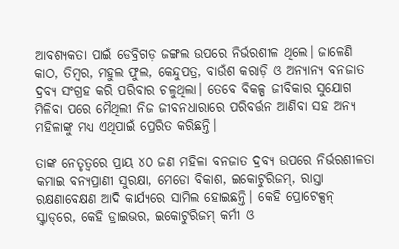ଆବଶ୍ୟକତା ପାଇଁ ଡେବ୍ରିଗଡ଼ ଜଙ୍ଗଲ ଉପରେ ନିର୍ଭରଶୀଳ ଥିଲେ। ଜାଳେଣି କାଠ, ତିମ୍ବର, ମହୁଲ ଫୁଲ, କେନ୍ଦୁପତ୍ର, ବାଉଁଶ କରାଡ଼ି ଓ ଅନ୍ୟାନ୍ୟ ବନଜାତ ଦ୍ରବ୍ୟ ସଂଗ୍ରହ କରି ପରିବାର ଚଳୁଥିଲା। ତେବେ ବିକଳ୍ପ ଜୀବିକାର ସୁଯୋଗ ମିଳିବା ପରେ ମୈଥିଲୀ ନିଜ ଜୀବନଧାରାରେ ପରିବର୍ତ୍ତନ ଆଣିବା ସହ ଅନ୍ୟ ମହିଳାଙ୍କୁ ମଧ୍ୟ ଏଥିପାଇଁ ପ୍ରେରିତ କରିଛନ୍ତି।

ତାଙ୍କ ନେତୃତ୍ୱରେ ପ୍ରାୟ ୪୦ ଜଣ ମହିଳା ବନଜାତ ଦ୍ରବ୍ୟ ଉପରେ ନିର୍ଭରଶୀଳତା କମାଇ ବନ୍ୟପ୍ରାଣୀ ସୁରକ୍ଷା, ମେଡୋ ବିକାଶ, ଇକୋଟୁରିଜମ୍, ରାସ୍ତା ରକ୍ଷଣାବେକ୍ଷଣ ଆଦି କାର୍ଯ୍ୟରେ ସାମିଲ ହୋଇଛନ୍ତି। କେହି ପ୍ରୋଟେକ୍ସନ୍ ସ୍କ୍ୱାଡ୍‌ରେ, କେହି ଡ୍ରାଇଭର, ଇକୋଟୁରିଜମ୍ କର୍ମୀ ଓ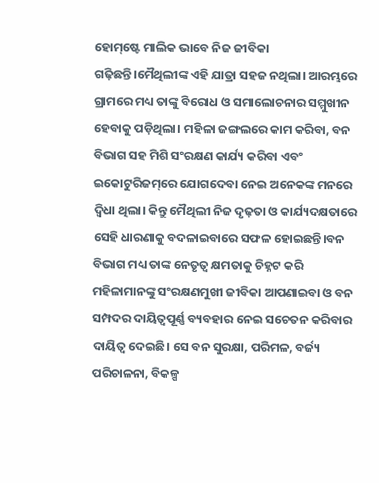ହୋମ୍‌ଷ୍ଟେ ମାଲିକ ଭାବେ ନିଜ ଜୀବିକା ଗଢ଼ିଛନ୍ତି।ମୈଥିଲୀଙ୍କ ଏହି ଯାତ୍ରା ସହଜ ନଥିଲା। ଆରମ୍ଭରେ ଗ୍ରାମରେ ମଧ୍ୟ ତାଙ୍କୁ ବିରୋଧ ଓ ସମାଲୋଚନାର ସମ୍ମୁଖୀନ ହେବାକୁ ପଡ଼ିଥିଲା। ମହିଳା ଜଙ୍ଗଲରେ କାମ କରିବା, ବନ ବିଭାଗ ସହ ମିଶି ସଂରକ୍ଷଣ କାର୍ଯ୍ୟ କରିବା ଏବଂ ଇକୋଟୁରିଜମ୍‌ରେ ଯୋଗଦେବା ନେଇ ଅନେକଙ୍କ ମନରେ ଦ୍ୱିଧା ଥିଲା। କିନ୍ତୁ ମୈଥିଲୀ ନିଜ ଦୃଢ଼ତା ଓ କାର୍ଯ୍ୟଦକ୍ଷତାରେ ସେହି ଧାରଣାକୁ ବଦଳାଇବାରେ ସଫଳ ହୋଇଛନ୍ତି।ବନ ବିଭାଗ ମଧ୍ୟ ତାଙ୍କ ନେତୃତ୍ୱ କ୍ଷମତାକୁ ଚିହ୍ନଟ କରି ମହିଳାମାନଙ୍କୁ ସଂରକ୍ଷଣମୁଖୀ ଜୀବିକା ଆପଣାଇବା ଓ ବନ ସମ୍ପଦର ଦାୟିତ୍ୱପୂର୍ଣ୍ଣ ବ୍ୟବହାର ନେଇ ସଚେତନ କରିବାର ଦାୟିତ୍ୱ ଦେଇଛି। ସେ ବନ ସୁରକ୍ଷା, ପରିମଳ, ବର୍ଜ୍ୟ ପରିଚାଳନା, ବିକଳ୍ପ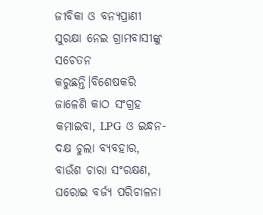ଜୀବିକା ଓ ବନ୍ୟପ୍ରାଣୀ ସୁରକ୍ଷା ନେଇ ଗ୍ରାମବାସୀଙ୍କୁ ସଚେତନ କରୁଛନ୍ତି।ବିଶେଷକରି ଜାଳେଣି କାଠ ସଂଗ୍ରହ କମାଇବା, LPG ଓ ଇନ୍ଧନ-ଦକ୍ଷ ଚୁଲା ବ୍ୟବହାର, ବାଉଁଶ ଚାରା ସଂରକ୍ଷଣ, ଘରୋଇ ବର୍ଜ୍ୟ ପରିଚାଳନା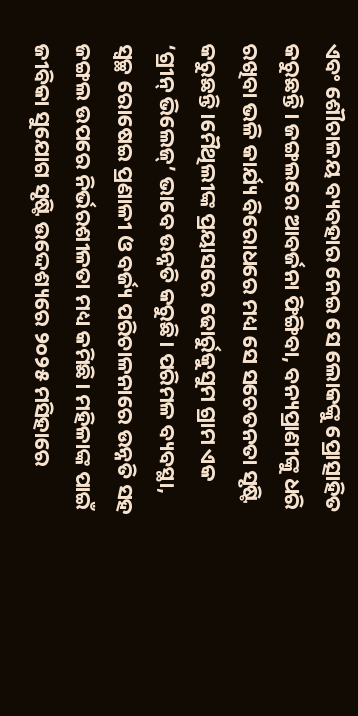ଏବଂ ଶୌଚାଳୟ ବ୍ୟବହାର ନେଇ ସେ ଲୋକଙ୍କୁ ପ୍ରୋତ୍ସାହିତ କରୁଛନ୍ତି। ଜଙ୍ଗଲରେ ଆବର୍ଜନା ଫିଙ୍ଗିବା, ବନ୍ୟପ୍ରାଣୀଙ୍କୁ ଧରି ରଖିବା ଭଳି କାର୍ଯ୍ୟ ବିରୋଧରେ ମଧ୍ୟ ସେ ସଚେତନତା ସୃଷ୍ଟି କରୁଛନ୍ତି।ମୈଥିଲୀଙ୍କ ପ୍ରୟାସରେ ଢୋର୍ରୁକୁସୁମ ଗ୍ରାମ ଏକ ‘ଗ୍ରୀନ୍ ଭିଲେଜ୍’ ଭାବେ ଉନ୍ନତି କରୁଛି। ପରିମଳ ବ୍ୟବସ୍ଥା, ସ୍ୱଚ୍ଛ ରୋଷେଇ ପ୍ରଣାଳୀ ଓ ବର୍ଜ୍ୟ ପରିଚାଳନାରେ ଉନ୍ନତି ସହ ଜଙ୍ଗଲ ଉପରେ ନିର୍ଭରଶୀଳତା ମଧ୍ୟ କମିଛି। ମହିଳାଙ୍କ ପାଇଁ ଜୀବିକା ସୁଯୋଗ ସୃଷ୍ଟି ଉଦ୍ଦେଶ୍ୟରେ ୨୦୨୫ ମସିହାରେ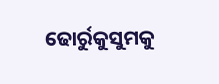ଢୋର୍ରୁକୁସୁମକୁ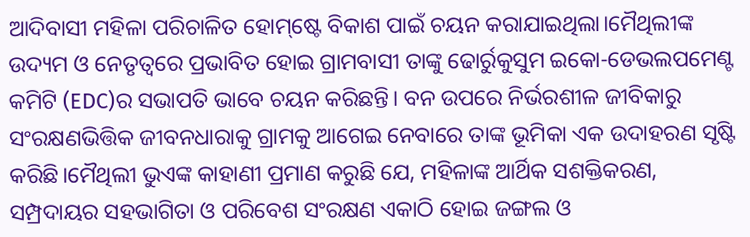ଆଦିବାସୀ ମହିଳା ପରିଚାଳିତ ହୋମ୍‌ଷ୍ଟେ ବିକାଶ ପାଇଁ ଚୟନ କରାଯାଇଥିଲା।ମୈଥିଲୀଙ୍କ ଉଦ୍ୟମ ଓ ନେତୃତ୍ୱରେ ପ୍ରଭାବିତ ହୋଇ ଗ୍ରାମବାସୀ ତାଙ୍କୁ ଢୋର୍ରୁକୁସୁମ ଇକୋ-ଡେଭଲପମେଣ୍ଟ କମିଟି (EDC)ର ସଭାପତି ଭାବେ ଚୟନ କରିଛନ୍ତି। ବନ ଉପରେ ନିର୍ଭରଶୀଳ ଜୀବିକାରୁ ସଂରକ୍ଷଣଭିତ୍ତିକ ଜୀବନଧାରାକୁ ଗ୍ରାମକୁ ଆଗେଇ ନେବାରେ ତାଙ୍କ ଭୂମିକା ଏକ ଉଦାହରଣ ସୃଷ୍ଟି କରିଛି।ମୈଥିଲୀ ଭୁଏଙ୍କ କାହାଣୀ ପ୍ରମାଣ କରୁଛି ଯେ, ମହିଳାଙ୍କ ଆର୍ଥିକ ସଶକ୍ତିକରଣ, ସମ୍ପ୍ରଦାୟର ସହଭାଗିତା ଓ ପରିବେଶ ସଂରକ୍ଷଣ ଏକାଠି ହୋଇ ଜଙ୍ଗଲ ଓ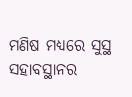ମଣିଷ ମଧ୍ୟରେ ସୁସ୍ଥ ସହାବସ୍ଥାନର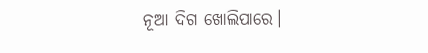ନୂଆ ଦିଗ ଖୋଲିପାରେ।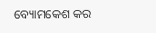ବ୍ୟୋମକେଶ କର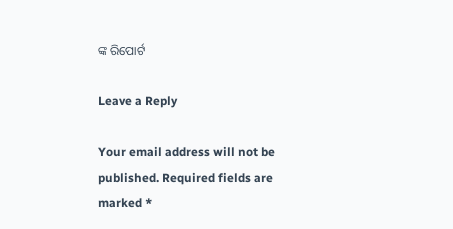ଙ୍କ ରିପୋର୍ଟ

Leave a Reply

Your email address will not be published. Required fields are marked *